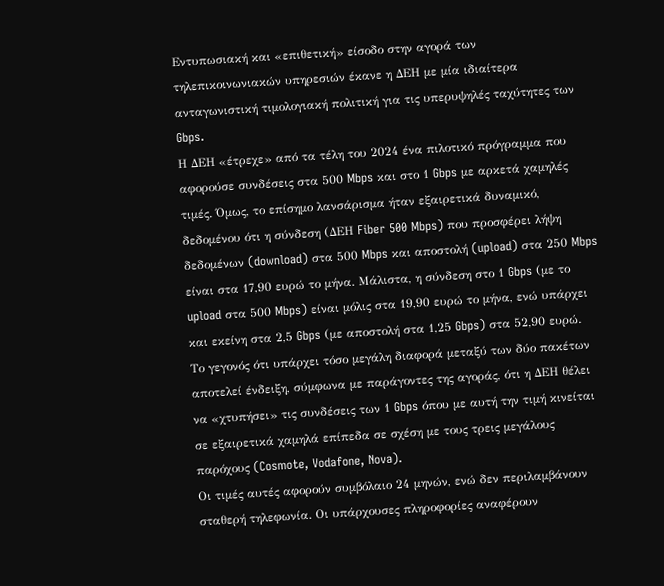Εντυπωσιακή και «επιθετική» είσοδο στην αγορά των τηλεπικοινωνιακών υπηρεσιών έκανε η ΔΕΗ με μία ιδιαίτερα ανταγωνιστική τιμολογιακή πολιτική για τις υπερυψηλές ταχύτητες των Gbps.
Η ΔΕΗ «έτρεχε» από τα τέλη του 2024 ένα πιλοτικό πρόγραμμα που αφορούσε συνδέσεις στα 500 Mbps και στο 1 Gbps με αρκετά χαμηλές τιμές. Όμως, το επίσημο λανσάρισμα ήταν εξαιρετικά δυναμικό, δεδομένου ότι η σύνδεση (ΔΕΗ Fiber 500 Mbps) που προσφέρει λήψη δεδομένων (download) στα 500 Mbps και αποστολή (upload) στα 250 Mbps είναι στα 17,90 ευρώ το μήνα. Μάλιστα, η σύνδεση στο 1 Gbps (με το upload στα 500 Mbps) είναι μόλις στα 19,90 ευρώ το μήνα, ενώ υπάρχει και εκείνη στα 2,5 Gbps (με αποστολή στα 1,25 Gbps) στα 52,90 ευρώ.
Το γεγονός ότι υπάρχει τόσο μεγάλη διαφορά μεταξύ των δύο πακέτων αποτελεί ένδειξη, σύμφωνα με παράγοντες της αγοράς, ότι η ΔΕΗ θέλει να «χτυπήσει» τις συνδέσεις των 1 Gbps όπου με αυτή την τιμή κινείται σε εξαιρετικά χαμηλά επίπεδα σε σχέση με τους τρεις μεγάλους παρόχους (Cosmote, Vodafone, Nova).
Οι τιμές αυτές αφορούν συμβόλαιο 24 μηνών, ενώ δεν περιλαμβάνουν σταθερή τηλεφωνία. Οι υπάρχουσες πληροφορίες αναφέρουν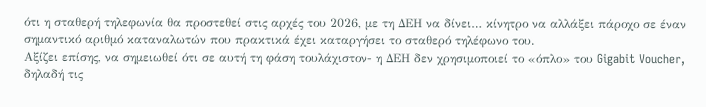ότι η σταθερή τηλεφωνία θα προστεθεί στις αρχές του 2026, με τη ΔΕΗ να δίνει… κίνητρο να αλλάξει πάροχο σε έναν σημαντικό αριθμό καταναλωτών που πρακτικά έχει καταργήσει το σταθερό τηλέφωνο του.
Αξίζει επίσης, να σημειωθεί ότι σε αυτή τη φάση τουλάχιστον- η ΔΕΗ δεν χρησιμοποιεί το «όπλο» του Gigabit Voucher, δηλαδή τις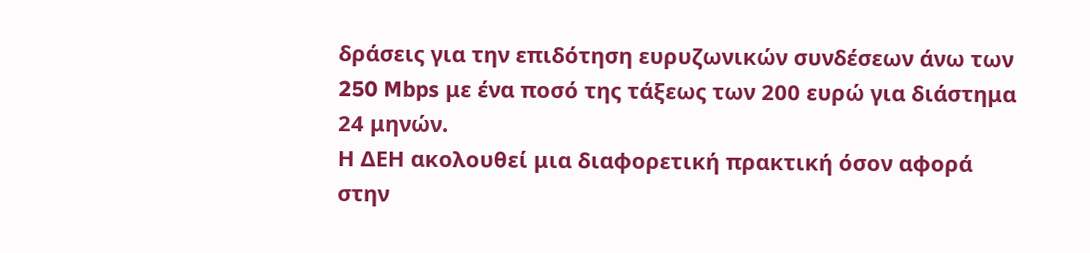δράσεις για την επιδότηση ευρυζωνικών συνδέσεων άνω των 250 Mbps με ένα ποσό της τάξεως των 200 ευρώ για διάστημα 24 μηνών.
Η ΔΕΗ ακολουθεί μια διαφορετική πρακτική όσον αφορά στην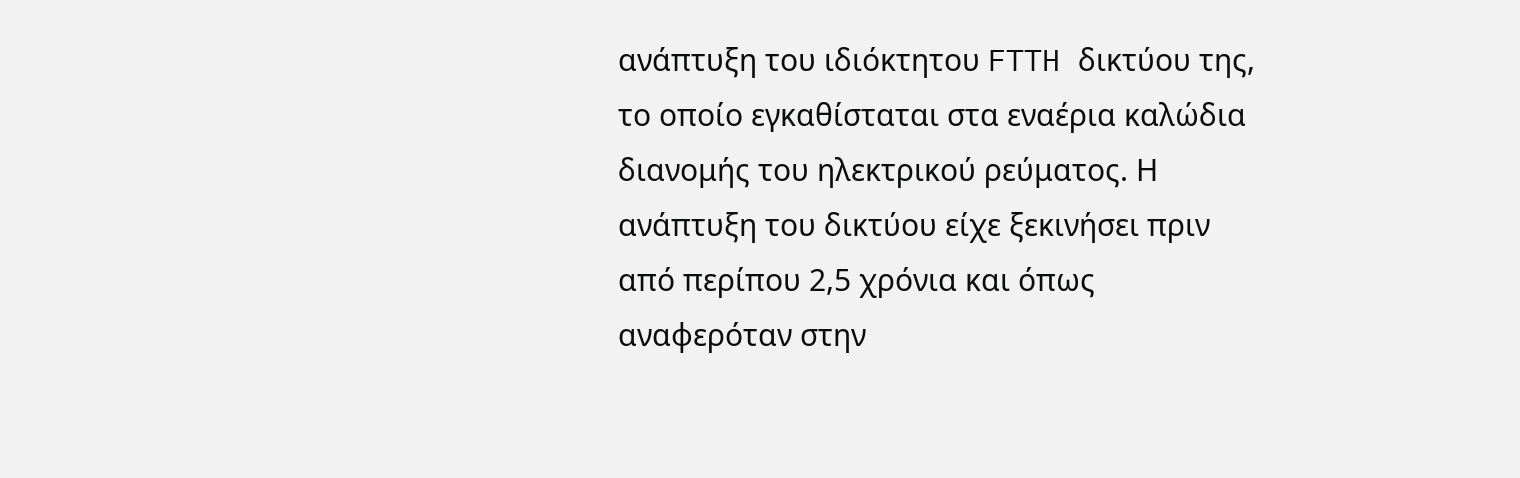ανάπτυξη του ιδιόκτητου FTTH δικτύου της, το οποίο εγκαθίσταται στα εναέρια καλώδια διανομής του ηλεκτρικού ρεύματος. Η ανάπτυξη του δικτύου είχε ξεκινήσει πριν από περίπου 2,5 χρόνια και όπως αναφερόταν στην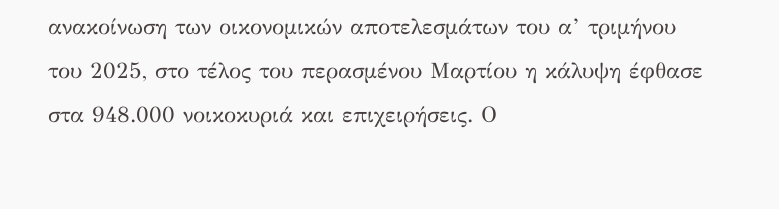ανακοίνωση των οικονομικών αποτελεσμάτων του α’ τριμήνου του 2025, στο τέλος του περασμένου Μαρτίου η κάλυψη έφθασε στα 948.000 νοικοκυριά και επιχειρήσεις. Ο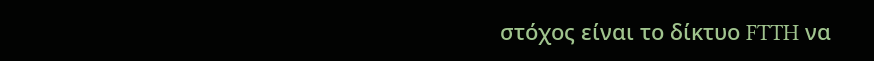στόχος είναι το δίκτυο FTTH να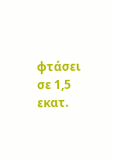φτάσει σε 1,5 εκατ.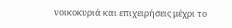νοικοκυριά και επιχειρήσεις μέχρι το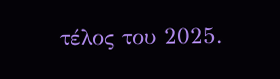τέλος του 2025.